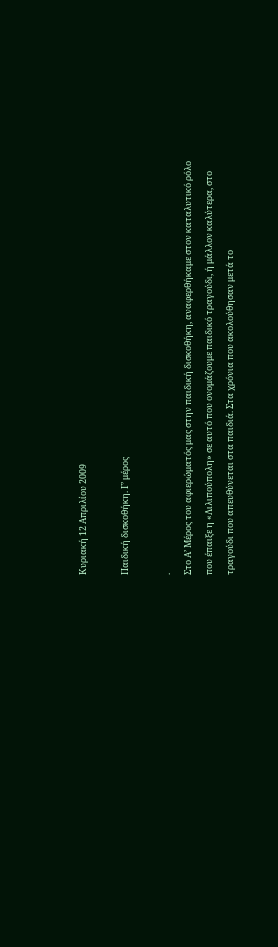Κυριακή 12 Απριλίου 2009

Παιδική δισκοθήκη. Γ’ μέρος

.
Στο Α’ Μέρος του αφιερώματός μας στην παιδική δισκοθήκη, αναφερθήκαμε στον καταλυτικό ρόλο που έπαιξε η «Λιλιπούπολη» σε αυτό που ονομάζουμε παιδικό τραγούδι, ή μάλλον καλύτερα, στο τραγούδι που απευθύνεται στα παιδιά. Στα χρόνια που ακολούθησαν μετά το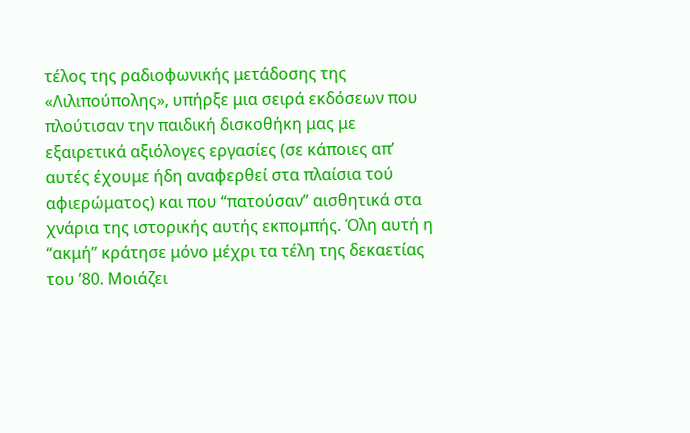τέλος της ραδιοφωνικής μετάδοσης της «Λιλιπούπολης», υπήρξε μια σειρά εκδόσεων που πλούτισαν την παιδική δισκοθήκη μας με εξαιρετικά αξιόλογες εργασίες (σε κάποιες απ’ αυτές έχουμε ήδη αναφερθεί στα πλαίσια τού αφιερώματος) και που “πατούσαν” αισθητικά στα χνάρια της ιστορικής αυτής εκπομπής. Όλη αυτή η “ακμή” κράτησε μόνο μέχρι τα τέλη της δεκαετίας του ’80. Μοιάζει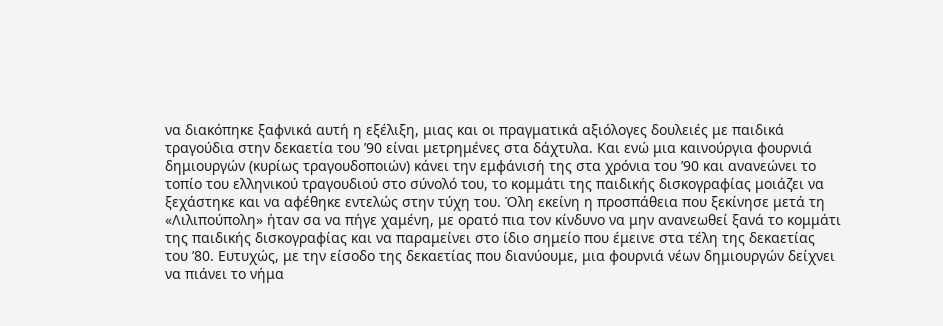να διακόπηκε ξαφνικά αυτή η εξέλιξη, μιας και οι πραγματικά αξιόλογες δουλειές με παιδικά τραγούδια στην δεκαετία του ’90 είναι μετρημένες στα δάχτυλα. Και ενώ μια καινούργια φουρνιά δημιουργών (κυρίως τραγουδοποιών) κάνει την εμφάνισή της στα χρόνια του ’90 και ανανεώνει το τοπίο του ελληνικού τραγουδιού στο σύνολό του, το κομμάτι της παιδικής δισκογραφίας μοιάζει να ξεχάστηκε και να αφέθηκε εντελώς στην τύχη του. Όλη εκείνη η προσπάθεια που ξεκίνησε μετά τη «Λιλιπούπολη» ήταν σα να πήγε χαμένη, με ορατό πια τον κίνδυνο να μην ανανεωθεί ξανά το κομμάτι της παιδικής δισκογραφίας και να παραμείνει στο ίδιο σημείο που έμεινε στα τέλη της δεκαετίας του ’80. Ευτυχώς, με την είσοδο της δεκαετίας που διανύουμε, μια φουρνιά νέων δημιουργών δείχνει να πιάνει το νήμα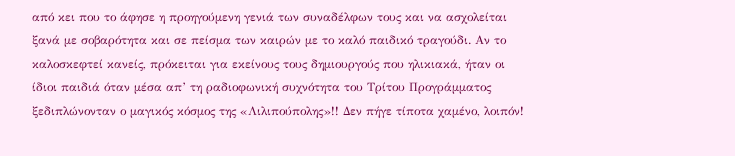από κει που το άφησε η προηγούμενη γενιά των συναδέλφων τους και να ασχολείται ξανά με σοβαρότητα και σε πείσμα των καιρών με το καλό παιδικό τραγούδι. Αν το καλοσκεφτεί κανείς, πρόκειται για εκείνους τους δημιουργούς που ηλικιακά, ήταν οι ίδιοι παιδιά όταν μέσα απ’ τη ραδιοφωνική συχνότητα του Τρίτου Προγράμματος ξεδιπλώνονταν ο μαγικός κόσμος της «Λιλιπούπολης»!! Δεν πήγε τίποτα χαμένο, λοιπόν!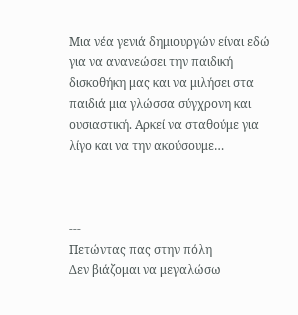Μια νέα γενιά δημιουργών είναι εδώ για να ανανεώσει την παιδική δισκοθήκη μας και να μιλήσει στα παιδιά μια γλώσσα σύγχρονη και ουσιαστική. Αρκεί να σταθούμε για λίγο και να την ακούσουμε…



---
Πετώντας πας στην πόλη
Δεν βιάζομαι να μεγαλώσω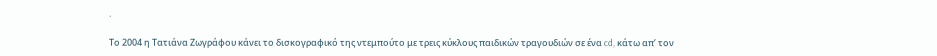.

Το 2004 η Τατιάνα Ζωγράφου κάνει το δισκογραφικό της ντεμπούτο με τρεις κύκλους παιδικών τραγουδιών σε ένα cd, κάτω απ’ τον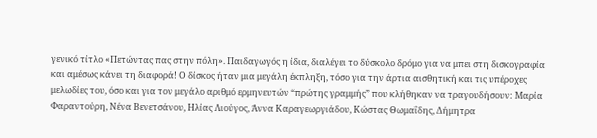γενικό τίτλο «Πετώντας πας στην πόλη». Παιδαγωγός η ίδια, διαλέγει το δύσκολο δρόμο για να μπει στη δισκογραφία και αμέσως κάνει τη διαφορά! Ο δίσκος ήταν μια μεγάλη έκπληξη, τόσο για την άρτια αισθητική και τις υπέροχες μελωδίες του, όσο και για τον μεγάλο αριθμό ερμηνευτών “πρώτης γραμμής” που κλήθηκαν να τραγουδήσουν: Μαρία Φαραντούρη, Νένα Βενετσάνου, Ηλίας Λιούγος, Άννα Καραγεωργιάδου, Κώστας Θωμαΐδης, Δήμητρα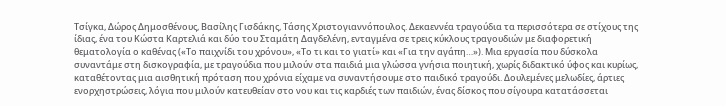Τσίγκα, Δώρος Δημοσθένους, Βασίλης Γισδάκης, Τάσης Χριστογιαννόπουλος. Δεκαεννέα τραγούδια τα περισσότερα σε στίχους της ίδιας, ένα του Κώστα Καρτελιά και δύο του Σταμάτη Δαγδελένη, ενταγμένα σε τρεις κύκλους τραγουδιών με διαφορετική θεματολογία ο καθένας («Το παιχνίδι του χρόνου», «Το τι και το γιατί» και «Για την αγάπη…»). Μια εργασία που δύσκολα συναντάμε στη δισκογραφία, με τραγούδια που μιλούν στα παιδιά μια γλώσσα γνήσια ποιητική, χωρίς διδακτικό ύφος και κυρίως, καταθέτοντας μια αισθητική πρόταση που χρόνια είχαμε να συναντήσουμε στο παιδικό τραγούδι. Δουλεμένες μελωδίες, άρτιες ενορχηστρώσεις, λόγια που μιλούν κατευθείαν στο νου και τις καρδιές των παιδιών, ένας δίσκος που σίγουρα κατατάσσεται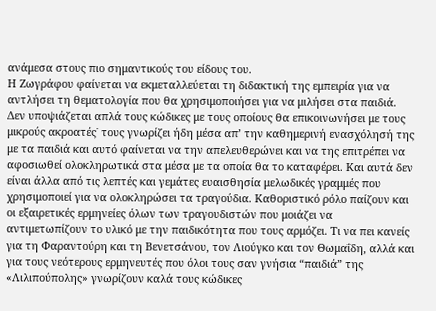ανάμεσα στους πιο σημαντικούς του είδους του.
Η Ζωγράφου φαίνεται να εκμεταλλεύεται τη διδακτική της εμπειρία για να αντλήσει τη θεματολογία που θα χρησιμοποιήσει για να μιλήσει στα παιδιά. Δεν υποψιάζεται απλά τους κώδικες με τους οποίους θα επικοινωνήσει με τους μικρούς ακροατές˙ τους γνωρίζει ήδη μέσα απ’ την καθημερινή ενασχόλησή της με τα παιδιά και αυτό φαίνεται να την απελευθερώνει και να της επιτρέπει να αφοσιωθεί ολοκληρωτικά στα μέσα με τα οποία θα το καταφέρει. Και αυτά δεν είναι άλλα από τις λεπτές και γεμάτες ευαισθησία μελωδικές γραμμές που χρησιμοποιεί για να ολοκληρώσει τα τραγούδια. Καθοριστικό ρόλο παίζουν και οι εξαιρετικές ερμηνείες όλων των τραγουδιστών που μοιάζει να αντιμετωπίζουν το υλικό με την παιδικότητα που τους αρμόζει. Τι να πει κανείς για τη Φαραντούρη και τη Βενετσάνου, τον Λιούγκο και τον Θωμαΐδη, αλλά και για τους νεότερους ερμηνευτές που όλοι τους σαν γνήσια “παιδιά” της «Λιλιπούπολης» γνωρίζουν καλά τους κώδικες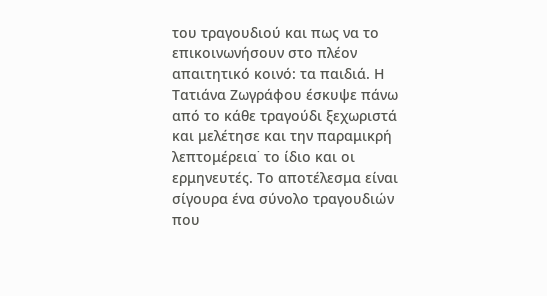του τραγουδιού και πως να το επικοινωνήσουν στο πλέον απαιτητικό κοινό: τα παιδιά. Η Τατιάνα Ζωγράφου έσκυψε πάνω από το κάθε τραγούδι ξεχωριστά και μελέτησε και την παραμικρή λεπτομέρεια˙ το ίδιο και οι ερμηνευτές. Το αποτέλεσμα είναι σίγουρα ένα σύνολο τραγουδιών που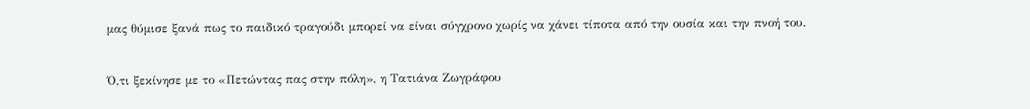μας θύμισε ξανά πως το παιδικό τραγούδι μπορεί να είναι σύγχρονο χωρίς να χάνει τίποτα από την ουσία και την πνοή του.


Ό,τι ξεκίνησε με το «Πετώντας πας στην πόλη», η Τατιάνα Ζωγράφου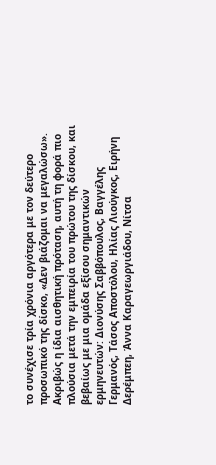το συνέχισε τρία χρόνια αργότερα με τον δεύτερο προσωπικό της δίσκο, «Δεν βιάζομαι να μεγαλώσω». Ακριβώς η ίδια αισθητική πρόταση, αυτή τη φορά πιο πλούσια μετά την εμπειρία του πρώτου της δίσκου, και βεβαίως με μια ομάδα εξίσου σημαντικών ερμηνευτών: Διονύσης Σαββόπουλος, Βαγγέλης Γερμανός, Τάσος Αποστόλου, Ηλίας Λιούγκος, Ειρήνη Δερέμπεη, Άννα Καραγεωργιάδου, Νίτσα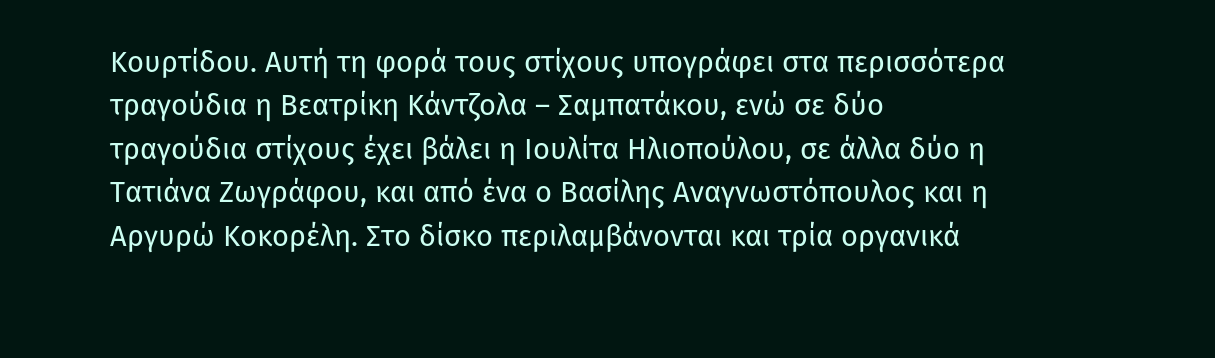Κουρτίδου. Αυτή τη φορά τους στίχους υπογράφει στα περισσότερα τραγούδια η Βεατρίκη Κάντζολα – Σαμπατάκου, ενώ σε δύο τραγούδια στίχους έχει βάλει η Ιουλίτα Ηλιοπούλου, σε άλλα δύο η Τατιάνα Ζωγράφου, και από ένα ο Βασίλης Αναγνωστόπουλος και η Αργυρώ Κοκορέλη. Στο δίσκο περιλαμβάνονται και τρία οργανικά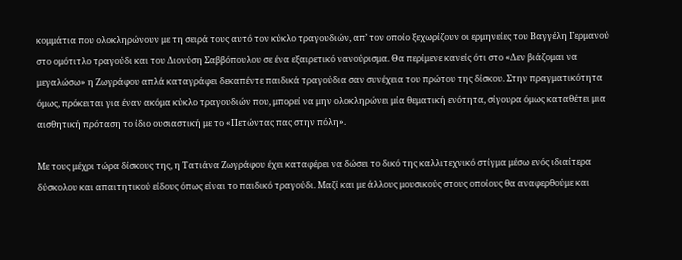κομμάτια που ολοκληρώνουν με τη σειρά τους αυτό τον κύκλο τραγουδιών, απ’ τον οποίο ξεχωρίζουν οι ερμηνείες του Βαγγέλη Γερμανού στο ομότιτλο τραγούδι και του Διονύση Σαββόπουλου σε ένα εξαιρετικό νανούρισμα. Θα περίμενε κανείς ότι στο «Δεν βιάζομαι να μεγαλώσω» η Ζωγράφου απλά καταγράφει δεκαπέντε παιδικά τραγούδια σαν συνέχεια του πρώτου της δίσκου. Στην πραγματικότητα όμως, πρόκειται για έναν ακόμα κύκλο τραγουδιών που, μπορεί να μην ολοκληρώνει μία θεματική ενότητα, σίγουρα όμως καταθέτει μια αισθητική πρόταση το ίδιο ουσιαστική με το «Πετώντας πας στην πόλη».

Με τους μέχρι τώρα δίσκους της, η Τατιάνα Ζωγράφου έχει καταφέρει να δώσει το δικό της καλλιτεχνικό στίγμα μέσω ενός ιδιαίτερα δύσκολου και απαιτητικού είδους όπως είναι το παιδικό τραγούδι. Μαζί και με άλλους μουσικούς στους οποίους θα αναφερθούμε και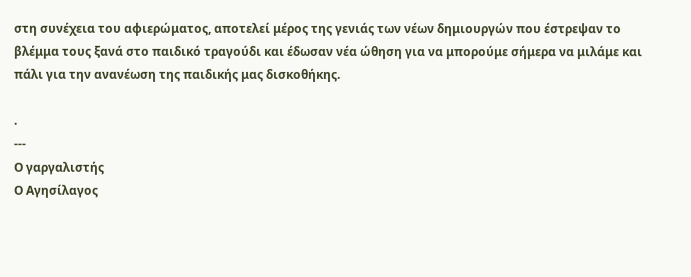στη συνέχεια του αφιερώματος, αποτελεί μέρος της γενιάς των νέων δημιουργών που έστρεψαν το βλέμμα τους ξανά στο παιδικό τραγούδι και έδωσαν νέα ώθηση για να μπορούμε σήμερα να μιλάμε και πάλι για την ανανέωση της παιδικής μας δισκοθήκης.

.
---
Ο γαργαλιστής
Ο Αγησίλαγος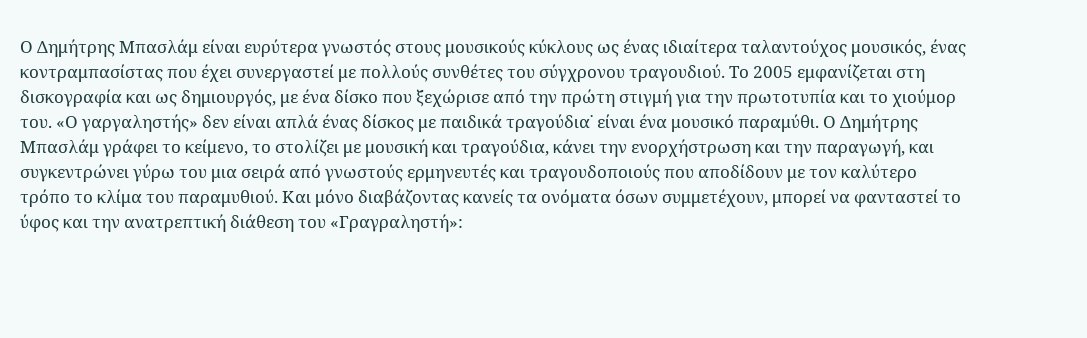Ο Δημήτρης Μπασλάμ είναι ευρύτερα γνωστός στους μουσικούς κύκλους ως ένας ιδιαίτερα ταλαντούχος μουσικός, ένας κοντραμπασίστας που έχει συνεργαστεί με πολλούς συνθέτες του σύγχρονου τραγουδιού. Το 2005 εμφανίζεται στη δισκογραφία και ως δημιουργός, με ένα δίσκο που ξεχώρισε από την πρώτη στιγμή για την πρωτοτυπία και το χιούμορ του. «Ο γαργαληστής» δεν είναι απλά ένας δίσκος με παιδικά τραγούδια˙ είναι ένα μουσικό παραμύθι. Ο Δημήτρης Μπασλάμ γράφει το κείμενο, το στολίζει με μουσική και τραγούδια, κάνει την ενορχήστρωση και την παραγωγή, και συγκεντρώνει γύρω του μια σειρά από γνωστούς ερμηνευτές και τραγουδοποιούς που αποδίδουν με τον καλύτερο τρόπο το κλίμα του παραμυθιού. Και μόνο διαβάζοντας κανείς τα ονόματα όσων συμμετέχουν, μπορεί να φανταστεί το ύφος και την ανατρεπτική διάθεση του «Γραγραληστή»: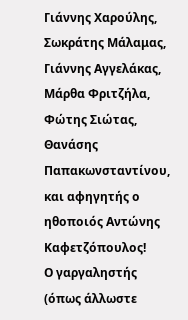Γιάννης Χαρούλης, Σωκράτης Μάλαμας, Γιάννης Αγγελάκας, Μάρθα Φριτζήλα, Φώτης Σιώτας, Θανάσης Παπακωνσταντίνου, και αφηγητής ο ηθοποιός Αντώνης Καφετζόπουλος!
Ο γαργαληστής (όπως άλλωστε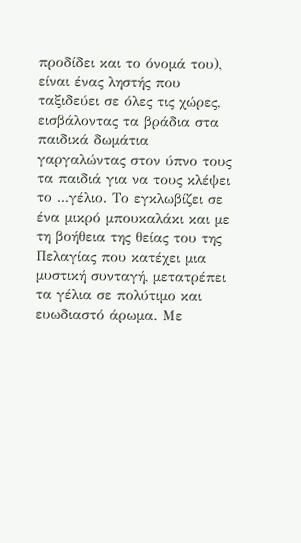προδίδει και το όνομά του), είναι ένας ληστής που ταξιδεύει σε όλες τις χώρες, εισβάλοντας τα βράδια στα παιδικά δωμάτια γαργαλώντας στον ύπνο τους τα παιδιά για να τους κλέψει το ...γέλιο. Το εγκλωβίζει σε ένα μικρό μπουκαλάκι και με τη βοήθεια της θείας του της Πελαγίας που κατέχει μια μυστική συνταγή, μετατρέπει τα γέλια σε πολύτιμο και ευωδιαστό άρωμα. Με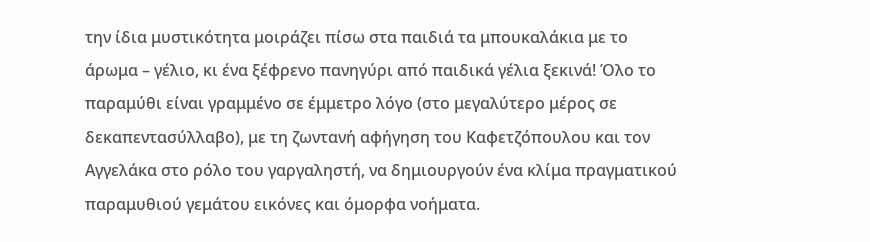την ίδια μυστικότητα μοιράζει πίσω στα παιδιά τα μπουκαλάκια με το άρωμα – γέλιο, κι ένα ξέφρενο πανηγύρι από παιδικά γέλια ξεκινά! Όλο το παραμύθι είναι γραμμένο σε έμμετρο λόγο (στο μεγαλύτερο μέρος σε δεκαπεντασύλλαβο), με τη ζωντανή αφήγηση του Καφετζόπουλου και τον Αγγελάκα στο ρόλο του γαργαληστή, να δημιουργούν ένα κλίμα πραγματικού παραμυθιού γεμάτου εικόνες και όμορφα νοήματα.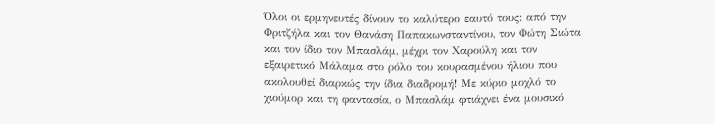Όλοι οι ερμηνευτές δίνουν το καλύτερο εαυτό τους: από την Φριτζήλα και τον Θανάση Παπακωνσταντίνου, τον Φώτη Σιώτα και τον ίδιο τον Μπασλάμ, μέχρι τον Χαρούλη και τον εξαιρετικό Μάλαμα στο ρόλο του κουρασμένου ήλιου που ακολουθεί διαρκώς την ίδια διαδρομή! Με κύριο μοχλό το χιούμορ και τη φαντασία, ο Μπασλάμ φτιάχνει ένα μουσικό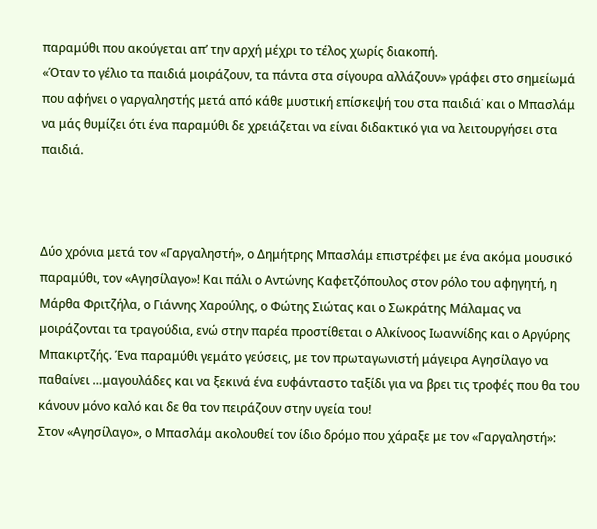παραμύθι που ακούγεται απ’ την αρχή μέχρι το τέλος χωρίς διακοπή.
«Όταν το γέλιο τα παιδιά μοιράζουν, τα πάντα στα σίγουρα αλλάζουν» γράφει στο σημείωμά που αφήνει ο γαργαληστής μετά από κάθε μυστική επίσκεψή του στα παιδιά˙ και ο Μπασλάμ να μάς θυμίζει ότι ένα παραμύθι δε χρειάζεται να είναι διδακτικό για να λειτουργήσει στα παιδιά.



Δύο χρόνια μετά τον «Γαργαληστή», ο Δημήτρης Μπασλάμ επιστρέφει με ένα ακόμα μουσικό παραμύθι, τον «Αγησίλαγο»! Και πάλι ο Αντώνης Καφετζόπουλος στον ρόλο του αφηγητή, η Μάρθα Φριτζήλα, ο Γιάννης Χαρούλης, ο Φώτης Σιώτας και ο Σωκράτης Μάλαμας να μοιράζονται τα τραγούδια, ενώ στην παρέα προστίθεται ο Αλκίνοος Ιωαννίδης και ο Αργύρης Μπακιρτζής. Ένα παραμύθι γεμάτο γεύσεις, με τον πρωταγωνιστή μάγειρα Αγησίλαγο να παθαίνει …μαγουλάδες και να ξεκινά ένα ευφάνταστο ταξίδι για να βρει τις τροφές που θα του κάνουν μόνο καλό και δε θα τον πειράζουν στην υγεία του!
Στον «Αγησίλαγο», ο Μπασλάμ ακολουθεί τον ίδιο δρόμο που χάραξε με τον «Γαργαληστή»: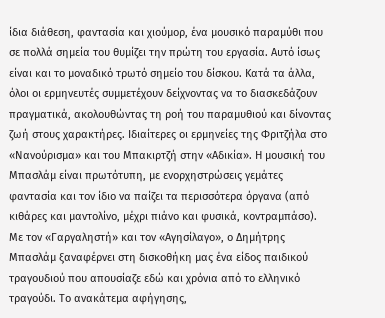ίδια διάθεση, φαντασία και χιούμορ, ένα μουσικό παραμύθι που σε πολλά σημεία του θυμίζει την πρώτη του εργασία. Αυτό ίσως είναι και το μοναδικό τρωτό σημείο του δίσκου. Κατά τα άλλα, όλοι οι ερμηνευτές συμμετέχουν δείχνοντας να το διασκεδάζουν πραγματικά, ακολουθώντας τη ροή του παραμυθιού και δίνοντας ζωή στους χαρακτήρες. Ιδιαίτερες οι ερμηνείες της Φριτζήλα στο «Νανούρισμα» και του Μπακιρτζή στην «Αδικία». Η μουσική του Μπασλάμ είναι πρωτότυπη, με ενορχηστρώσεις γεμάτες φαντασία και τον ίδιο να παίζει τα περισσότερα όργανα (από κιθάρες και μαντολίνο, μέχρι πιάνο και φυσικά, κοντραμπάσο). Με τον «Γαργαληστή» και τον «Αγησίλαγο», ο Δημήτρης Μπασλάμ ξαναφέρνει στη δισκοθήκη μας ένα είδος παιδικού τραγουδιού που απουσίαζε εδώ και χρόνια από το ελληνικό τραγούδι. Το ανακάτεμα αφήγησης,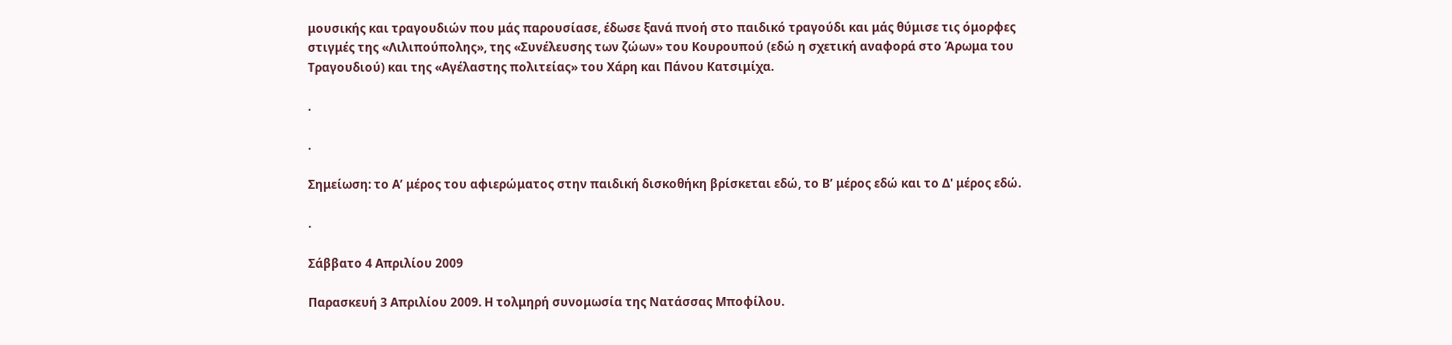μουσικής και τραγουδιών που μάς παρουσίασε, έδωσε ξανά πνοή στο παιδικό τραγούδι και μάς θύμισε τις όμορφες στιγμές της «Λιλιπούπολης», της «Συνέλευσης των ζώων» του Κουρουπού (εδώ η σχετική αναφορά στο Άρωμα του Τραγουδιού) και της «Αγέλαστης πολιτείας» του Χάρη και Πάνου Κατσιμίχα.

.

.

Σημείωση: το Α’ μέρος του αφιερώματος στην παιδική δισκοθήκη βρίσκεται εδώ, το Β’ μέρος εδώ και το Δ' μέρος εδώ.

.

Σάββατο 4 Απριλίου 2009

Παρασκευή 3 Απριλίου 2009. Η τολμηρή συνομωσία της Νατάσσας Μποφίλου.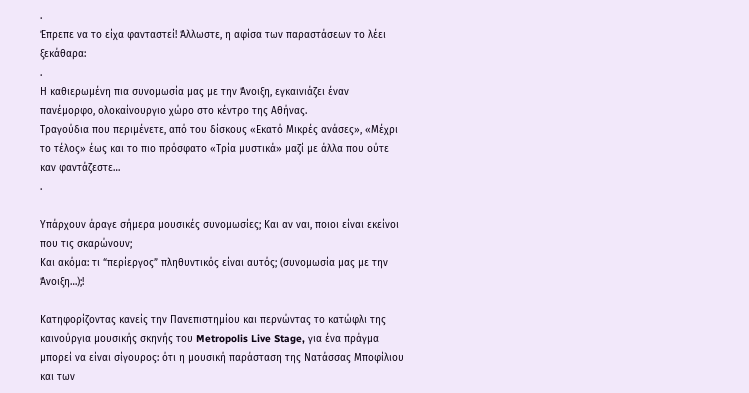.
Έπρεπε να το είχα φανταστεί! Άλλωστε, η αφίσα των παραστάσεων το λέει ξεκάθαρα:
.
Η καθιερωμένη πια συνομωσία μας με την Άνοιξη, εγκαινιάζει έναν πανέμορφο, ολοκαίνουργιο χώρο στο κέντρο της Αθήνας.
Τραγούδια που περιμένετε, από του δίσκους «Εκατό Mικρές ανάσες», «Μέχρι το τέλος» έως και το πιο πρόσφατο «Τρία μυστικά» μαζί με άλλα που ούτε καν φαντάζεστε…
.

Υπάρχουν άραγε σήμερα μουσικές συνομωσίες; Και αν ναι, ποιοι είναι εκείνοι που τις σκαρώνουν;
Και ακόμα: τι “περίεργος” πληθυντικός είναι αυτός; (συνομωσία μας με την Άνοιξη…);!

Κατηφορίζοντας κανείς την Πανεπιστημίου και περνώντας το κατώφλι της καινούργια μουσικής σκηνής του Metropolis Live Stage, για ένα πράγμα μπορεί να είναι σίγουρος: ότι η μουσική παράσταση της Νατάσσας Μποφίλιου και των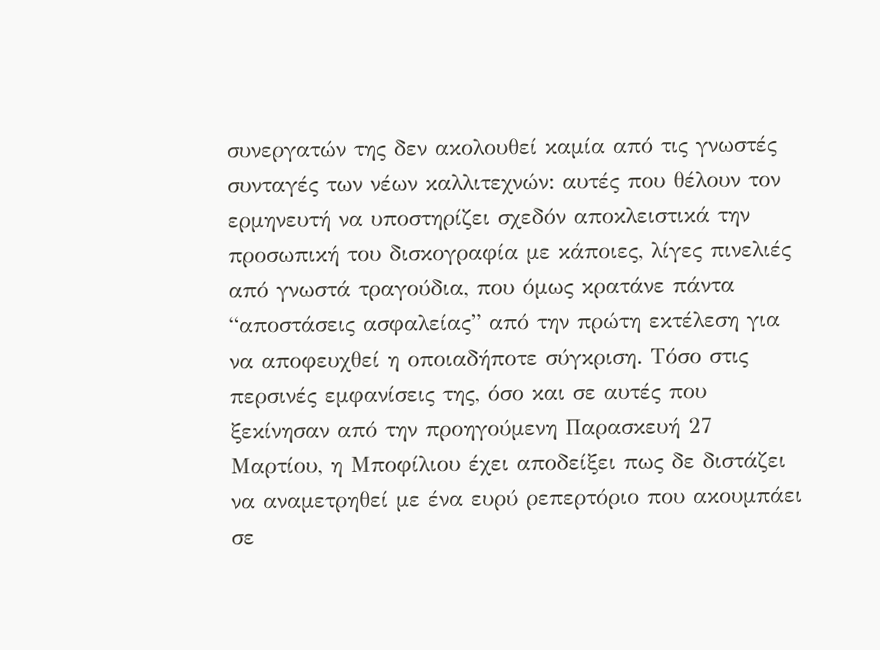συνεργατών της δεν ακολουθεί καμία από τις γνωστές συνταγές των νέων καλλιτεχνών: αυτές που θέλουν τον ερμηνευτή να υποστηρίζει σχεδόν αποκλειστικά την προσωπική του δισκογραφία με κάποιες, λίγες πινελιές από γνωστά τραγούδια, που όμως κρατάνε πάντα “αποστάσεις ασφαλείας” από την πρώτη εκτέλεση για να αποφευχθεί η οποιαδήποτε σύγκριση. Τόσο στις περσινές εμφανίσεις της, όσο και σε αυτές που ξεκίνησαν από την προηγούμενη Παρασκευή 27 Μαρτίου, η Μποφίλιου έχει αποδείξει πως δε διστάζει να αναμετρηθεί με ένα ευρύ ρεπερτόριο που ακουμπάει σε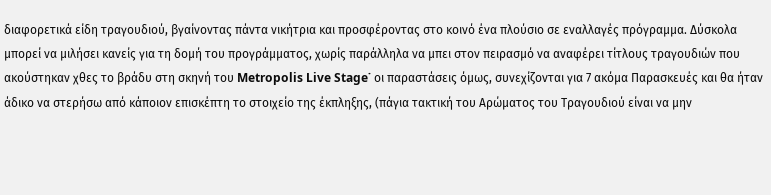διαφορετικά είδη τραγουδιού, βγαίνοντας πάντα νικήτρια και προσφέροντας στο κοινό ένα πλούσιο σε εναλλαγές πρόγραμμα. Δύσκολα μπορεί να μιλήσει κανείς για τη δομή του προγράμματος, χωρίς παράλληλα να μπει στον πειρασμό να αναφέρει τίτλους τραγουδιών που ακούστηκαν χθες το βράδυ στη σκηνή του Metropolis Live Stage˙ οι παραστάσεις όμως, συνεχίζονται για 7 ακόμα Παρασκευές και θα ήταν άδικο να στερήσω από κάποιον επισκέπτη το στοιχείο της έκπληξης, (πάγια τακτική του Αρώματος του Τραγουδιού είναι να μην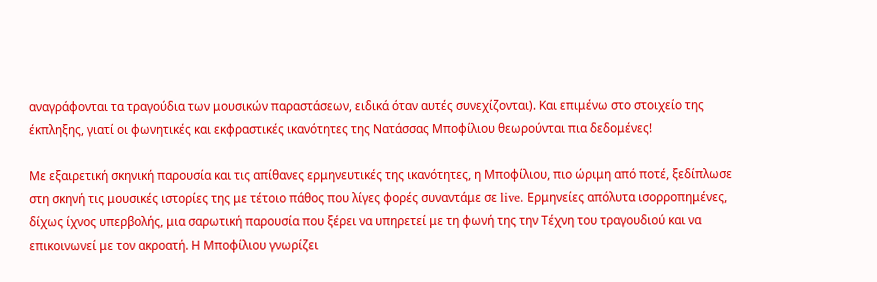αναγράφονται τα τραγούδια των μουσικών παραστάσεων, ειδικά όταν αυτές συνεχίζονται). Και επιμένω στο στοιχείο της έκπληξης, γιατί οι φωνητικές και εκφραστικές ικανότητες της Νατάσσας Μποφίλιου θεωρούνται πια δεδομένες!

Με εξαιρετική σκηνική παρουσία και τις απίθανες ερμηνευτικές της ικανότητες, η Μποφίλιου, πιο ώριμη από ποτέ, ξεδίπλωσε στη σκηνή τις μουσικές ιστορίες της με τέτοιο πάθος που λίγες φορές συναντάμε σε live. Ερμηνείες απόλυτα ισορροπημένες, δίχως ίχνος υπερβολής, μια σαρωτική παρουσία που ξέρει να υπηρετεί με τη φωνή της την Τέχνη του τραγουδιού και να επικοινωνεί με τον ακροατή. Η Μποφίλιου γνωρίζει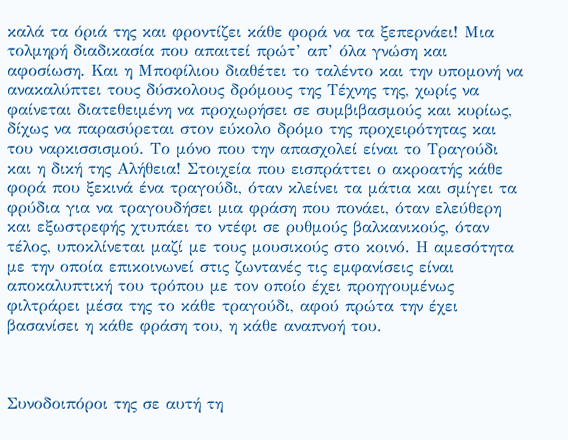καλά τα όριά της και φροντίζει κάθε φορά να τα ξεπερνάει! Μια τολμηρή διαδικασία που απαιτεί πρώτ’ απ’ όλα γνώση και αφοσίωση. Και η Μποφίλιου διαθέτει το ταλέντο και την υπομονή να ανακαλύπτει τους δύσκολους δρόμους της Τέχνης της, χωρίς να φαίνεται διατεθειμένη να προχωρήσει σε συμβιβασμούς και κυρίως, δίχως να παρασύρεται στον εύκολο δρόμο της προχειρότητας και του ναρκισσισμού. Το μόνο που την απασχολεί είναι το Τραγούδι και η δική της Αλήθεια! Στοιχεία που εισπράττει ο ακροατής κάθε φορά που ξεκινά ένα τραγούδι, όταν κλείνει τα μάτια και σμίγει τα φρύδια για να τραγουδήσει μια φράση που πονάει, όταν ελεύθερη και εξωστρεφής χτυπάει το ντέφι σε ρυθμούς βαλκανικούς, όταν τέλος, υποκλίνεται μαζί με τους μουσικούς στο κοινό. Η αμεσότητα με την οποία επικοινωνεί στις ζωντανές τις εμφανίσεις είναι αποκαλυπτική του τρόπου με τον οποίο έχει προηγουμένως φιλτράρει μέσα της το κάθε τραγούδι, αφού πρώτα την έχει βασανίσει η κάθε φράση του, η κάθε αναπνοή του.



Συνοδοιπόροι της σε αυτή τη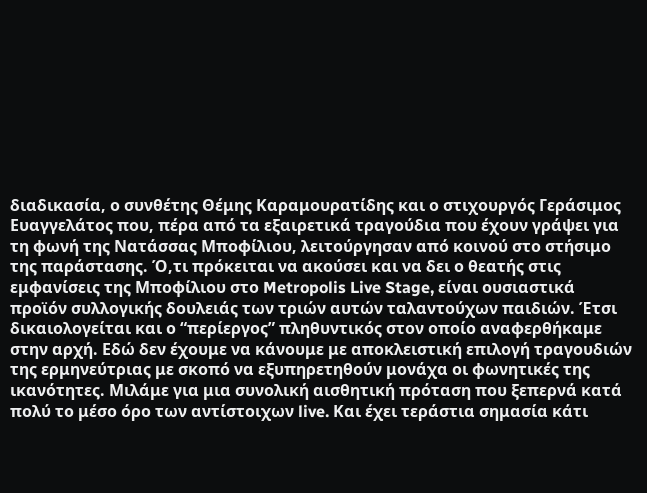διαδικασία, ο συνθέτης Θέμης Καραμουρατίδης και ο στιχουργός Γεράσιμος Ευαγγελάτος που, πέρα από τα εξαιρετικά τραγούδια που έχουν γράψει για τη φωνή της Νατάσσας Μποφίλιου, λειτούργησαν από κοινού στο στήσιμο της παράστασης. Ό,τι πρόκειται να ακούσει και να δει ο θεατής στις εμφανίσεις της Μποφίλιου στο Metropolis Live Stage, είναι ουσιαστικά προϊόν συλλογικής δουλειάς των τριών αυτών ταλαντούχων παιδιών. Έτσι δικαιολογείται και ο “περίεργος” πληθυντικός στον οποίο αναφερθήκαμε στην αρχή. Εδώ δεν έχουμε να κάνουμε με αποκλειστική επιλογή τραγουδιών της ερμηνεύτριας με σκοπό να εξυπηρετηθούν μονάχα οι φωνητικές της ικανότητες. Μιλάμε για μια συνολική αισθητική πρόταση που ξεπερνά κατά πολύ το μέσο όρο των αντίστοιχων live. Και έχει τεράστια σημασία κάτι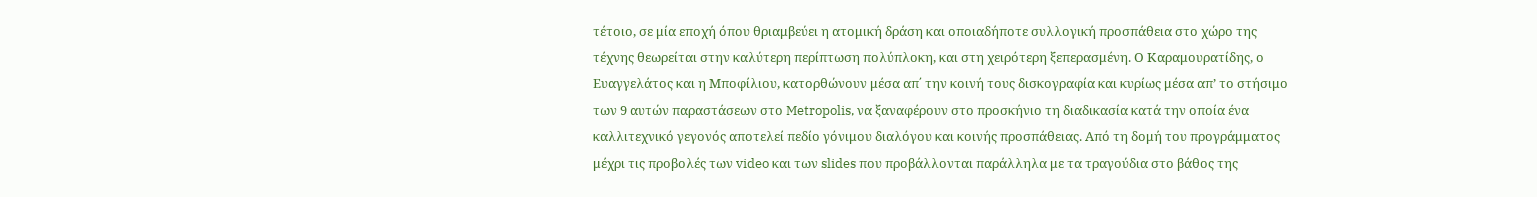τέτοιο, σε μία εποχή όπου θριαμβεύει η ατομική δράση και οποιαδήποτε συλλογική προσπάθεια στο χώρο της τέχνης θεωρείται στην καλύτερη περίπτωση πολύπλοκη, και στη χειρότερη ξεπερασμένη. Ο Καραμουρατίδης, ο Ευαγγελάτος και η Μποφίλιου, κατορθώνουν μέσα απ΄ την κοινή τους δισκογραφία και κυρίως μέσα απ’ το στήσιμο των 9 αυτών παραστάσεων στο Metropolis, να ξαναφέρουν στο προσκήνιο τη διαδικασία κατά την οποία ένα καλλιτεχνικό γεγονός αποτελεί πεδίο γόνιμου διαλόγου και κοινής προσπάθειας. Από τη δομή του προγράμματος μέχρι τις προβολές των video και των slides που προβάλλονται παράλληλα με τα τραγούδια στο βάθος της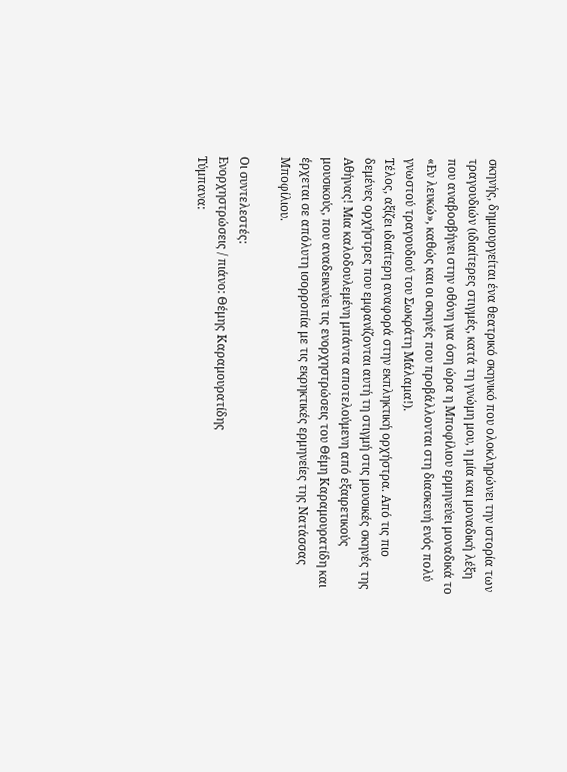σκηνής, δημιουργείται ένα θεατρικό σκηνικό που ολοκληρώνει την ιστορία των τραγουδιών (ιδιαίτερες στιγμές, κατά τη γνώμη μου, η μία και μοναδική λέξη που αναβοσβήνει στην οθόνη για όση ώρα η Μποφίλιου ερμηνεύει μοναδικά το «Εν λευκώ», καθώς και οι σκηνές που προβάλλονται στη διασκευή ενός πολύ γνωστού τραγουδιού του Σωκράτη Μάλαμα!).
Τέλος, αξίζει ιδιαίτερη αναφορά στην εκπληκτική ορχήστρα. Από τις πιο δεμένες ορχήστρες που εμφανίζονται αυτή τη στιγμή στις μουσικές σκηνές της Αθήνας! Μια καλοδουλεμένη μπάντα αποτελούμενη από εξαιρετικούς μουσικούς, που αναδεικνύει τις ενορχηστρώσεις του Θέμη Καραμουρατίδη και έρχεται σε απόλυτη ισορροπία με τις εκρηκτικές ερμηνείες της Νατάσσας Μποφίλιου.

Οι συντελεστές:
Ενορχηστρώσεις / πιάνο: Θέμης Καραμουρατίδης
Τύμπανα: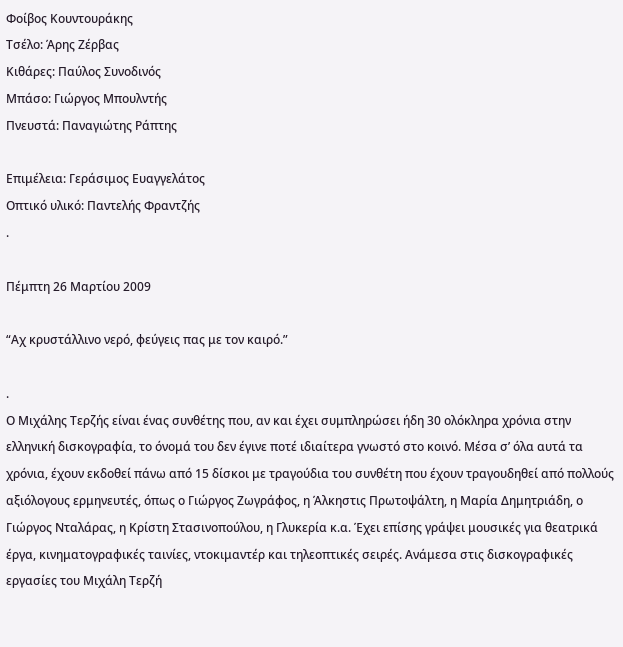Φοίβος Κουντουράκης
Τσέλο: Άρης Ζέρβας
Κιθάρες: Παύλος Συνοδινός
Μπάσο: Γιώργος Μπουλντής
Πνευστά: Παναγιώτης Ράπτης

Επιμέλεια: Γεράσιμος Ευαγγελάτος
Οπτικό υλικό: Παντελής Φραντζής
.

Πέμπτη 26 Μαρτίου 2009

“Αχ κρυστάλλινο νερό, φεύγεις πας με τον καιρό.”

.
Ο Μιχάλης Τερζής είναι ένας συνθέτης που, αν και έχει συμπληρώσει ήδη 30 ολόκληρα χρόνια στην ελληνική δισκογραφία, το όνομά του δεν έγινε ποτέ ιδιαίτερα γνωστό στο κοινό. Μέσα σ’ όλα αυτά τα χρόνια, έχουν εκδοθεί πάνω από 15 δίσκοι με τραγούδια του συνθέτη που έχουν τραγουδηθεί από πολλούς αξιόλογους ερμηνευτές, όπως ο Γιώργος Ζωγράφος, η Άλκηστις Πρωτοψάλτη, η Μαρία Δημητριάδη, ο Γιώργος Νταλάρας, η Κρίστη Στασινοπούλου, η Γλυκερία κ.α. Έχει επίσης γράψει μουσικές για θεατρικά έργα, κινηματογραφικές ταινίες, ντοκιμαντέρ και τηλεοπτικές σειρές. Ανάμεσα στις δισκογραφικές εργασίες του Μιχάλη Τερζή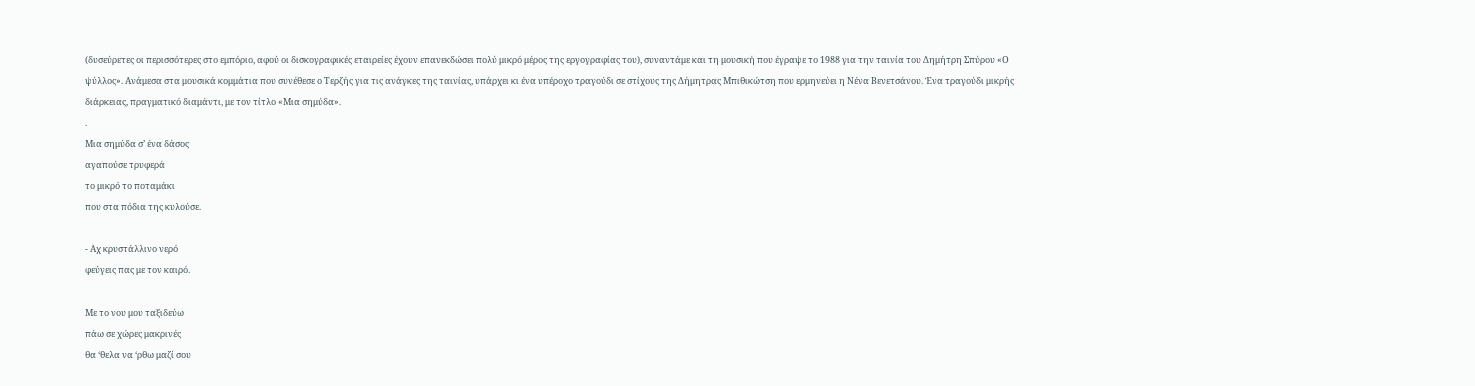(δυσεύρετες οι περισσότερες στο εμπόριο, αφού οι δισκογραφικές εταιρείες έχουν επανεκδώσει πολύ μικρό μέρος της εργογραφίας του), συναντάμε και τη μουσική που έγραψε το 1988 για την ταινία του Δημήτρη Σπύρου «Ο ψύλλος». Ανάμεσα στα μουσικά κομμάτια που συνέθεσε ο Τερζής για τις ανάγκες της ταινίας, υπάρχει κι ένα υπέροχο τραγούδι σε στίχους της Δήμητρας Μπιθικώτση που ερμηνεύει η Νένα Βενετσάνου. Ένα τραγούδι μικρής διάρκειας, πραγματικό διαμάντι, με τον τίτλο «Μια σημύδα».
.
Μια σημύδα σ’ ένα δάσος
αγαπούσε τρυφερά
το μικρό το ποταμάκι
που στα πόδια της κυλούσε.

- Αχ κρυστάλλινο νερό
φεύγεις πας με τον καιρό.

Με το νου μου ταξιδεύω
πάω σε χώρες μακρινές
θα ‘θελα να ‘ρθω μαζί σου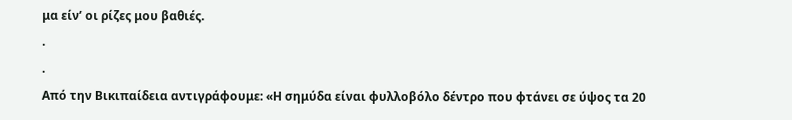μα είν’ οι ρίζες μου βαθιές.
.
.
Από την Βικιπαίδεια αντιγράφουμε: «Η σημύδα είναι φυλλοβόλο δέντρο που φτάνει σε ύψος τα 20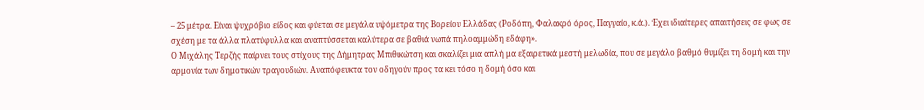– 25 μέτρα. Είναι ψυχρόβιο είδος και φύεται σε μεγάλα υψόμετρα της Βορείου Ελλάδας (Ροδόπη, Φαλακρό όρος, Παγγαίο, κ.ά.). Έχει ιδιαίτερες απαιτήσεις σε φως σε σχέση με τα άλλα πλατύφυλλα και αναπτύσσεται καλύτερα σε βαθιά νωπά πηλοαμμώδη εδάφη».
Ο Μιχάλης Τερζής παίρνει τους στίχους της Δήμητρας Μπιθικώτση και σκαλίζει μια απλή μα εξαιρετικά μεστή μελωδία, που σε μεγάλο βαθμό θυμίζει τη δομή και την αρμονία των δημοτικών τραγουδιών. Αναπόφευκτα τον οδηγούν προς τα κει τόσο η δομή όσο και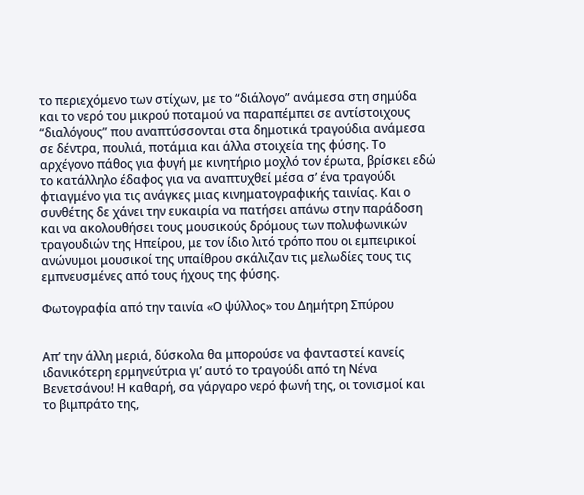το περιεχόμενο των στίχων, με το “διάλογο” ανάμεσα στη σημύδα και το νερό του μικρού ποταμού να παραπέμπει σε αντίστοιχους “διαλόγους” που αναπτύσσονται στα δημοτικά τραγούδια ανάμεσα σε δέντρα, πουλιά, ποτάμια και άλλα στοιχεία της φύσης. Το αρχέγονο πάθος για φυγή με κινητήριο μοχλό τον έρωτα, βρίσκει εδώ το κατάλληλο έδαφος για να αναπτυχθεί μέσα σ’ ένα τραγούδι φτιαγμένο για τις ανάγκες μιας κινηματογραφικής ταινίας. Και ο συνθέτης δε χάνει την ευκαιρία να πατήσει απάνω στην παράδοση και να ακολουθήσει τους μουσικούς δρόμους των πολυφωνικών τραγουδιών της Ηπείρου, με τον ίδιο λιτό τρόπο που οι εμπειρικοί ανώνυμοι μουσικοί της υπαίθρου σκάλιζαν τις μελωδίες τους τις εμπνευσμένες από τους ήχους της φύσης.

Φωτογραφία από την ταινία «Ο ψύλλος» του Δημήτρη Σπύρου


Απ’ την άλλη μεριά, δύσκολα θα μπορούσε να φανταστεί κανείς ιδανικότερη ερμηνεύτρια γι’ αυτό το τραγούδι από τη Νένα Βενετσάνου! Η καθαρή, σα γάργαρο νερό φωνή της, οι τονισμοί και το βιμπράτο της,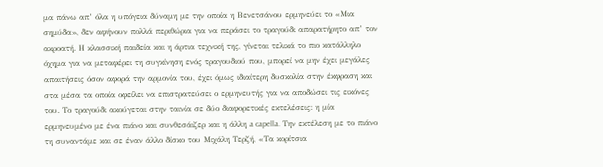μα πάνω απ’ όλα η υπόγεια δύναμη με την οποία η Βενετσάνου ερμηνεύει το «Μια σημύδα», δεν αφήνουν πολλά περιθώρια για να περάσει το τραγούδι απαρατήρητο απ’ τον ακροατή. Η κλασσική παιδεία και η άρτια τεχνική της, γίνεται τελικά το πιο κατάλληλο όχημα για να μεταφέρει τη συγκίνηση ενός τραγουδιού που, μπορεί να μην έχει μεγάλες απαιτήσεις όσον αφορά την αρμονία του, έχει όμως ιδιαίτερη δυσκολία στην έκφραση και στα μέσα τα οποία οφείλει να επιστρατεύσει ο ερμηνευτής για να αποδώσει τις εικόνες του. Το τραγούδι ακούγεται στην ταινία σε δύο διαφορετικές εκτελέσεις: η μία ερμηνευμένο με ένα πιάνο και συνθεσάιζερ και η άλλη a capella. Την εκτέλεση με το πιάνο τη συναντάμε και σε έναν άλλο δίσκο του Μιχάλη Τερζή, «Τα κορίτσια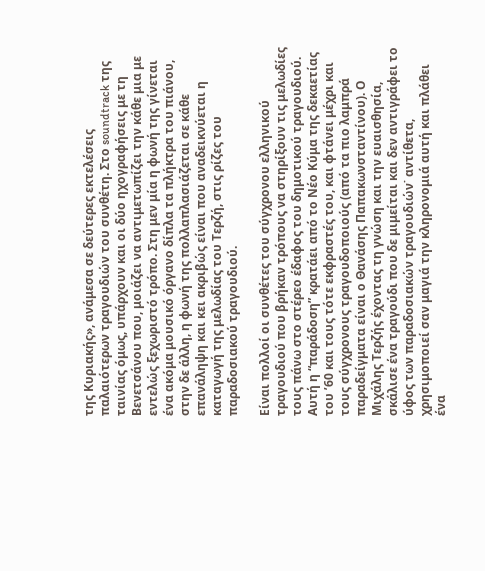της Κυριακής», ανάμεσα σε δεύτερες εκτελέσεις παλαιότερων τραγουδιών του συνθέτη. Στο soundtrack της ταινίας όμως, υπάρχουν και οι δύο ηχογραφήσεις με τη Βενετσάνου που, μοιάζει να αντιμετωπίζει την κάθε μια με εντελώς ξεχωριστό τρόπο. Στη μεν μία η φωνή της γίνεται ένα ακόμα μουσικό όργανο δίπλα τα πλήκτρα του πιάνου, στην δε άλλη, η φωνή της πολλαπλασιάζεται σε κάθε επανάληψη και κει ακριβώς είναι που αναδεικνύεται η καταγωγή της μελωδίας του Τερζή, στις ρίζες του παραδοσιακού τραγουδιού.

Είναι πολλοί οι συνθέτες του σύγχρονου ελληνικού τραγουδιού που βρήκαν τρόπους να στηρίξουν τις μελωδίες τους πάνω στο στέρεο έδαφος του δημοτικού τραγουδιού. Αυτή η “παράδοση” κρατάει από το Νέο Κύμα της δεκαετίας του ’60 και τους τότε εκφραστές του, και φτάνει μέχρι και τους σύγχρονους τραγουδοποιούς (από τα πιο λαμπρά παραδείγματα είναι ο Θανάσης Παπακωνσταντίνου). Ο Μιχάλης Τερζής έχοντας τη γνώση και την ευαισθησία, σκάλισε ένα τραγούδι που δε μιμείται και δεν αντιγράφει το ύφος των παραδοσιακών τραγουδιών˙ αντίθετα, χρησιμοποιεί σαν μαγιά την κληρονομιά αυτή και πλάθει ένα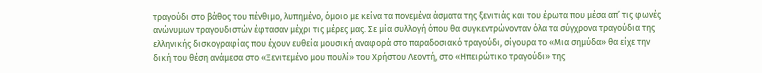τραγούδι στο βάθος του πένθιμο, λυπημένο, όμοιο με κείνα τα πονεμένα άσματα της ξενιτιάς και του έρωτα που μέσα απ’ τις φωνές ανώνυμων τραγουδιστών έφτασαν μέχρι τις μέρες μας. Σε μία συλλογή όπου θα συγκεντρώνονταν όλα τα σύγχρονα τραγούδια της ελληνικής δισκογραφίας που έχουν ευθεία μουσική αναφορά στο παραδοσιακό τραγούδι, σίγουρα το «Μια σημύδα» θα είχε την δική του θέση ανάμεσα στο «Ξενιτεμένο μου πουλί» του Χρήστου Λεοντή, στο «Ηπειρώτικο τραγούδι» της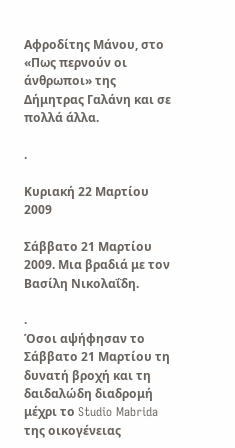Αφροδίτης Μάνου, στο «Πως περνούν οι άνθρωποι» της Δήμητρας Γαλάνη και σε πολλά άλλα.

.

Κυριακή 22 Μαρτίου 2009

Σάββατο 21 Μαρτίου 2009. Μια βραδιά με τον Βασίλη Νικολαΐδη.

.
Όσοι αψήφησαν το Σάββατο 21 Μαρτίου τη δυνατή βροχή και τη δαιδαλώδη διαδρομή μέχρι το Studio Mabrida της οικογένειας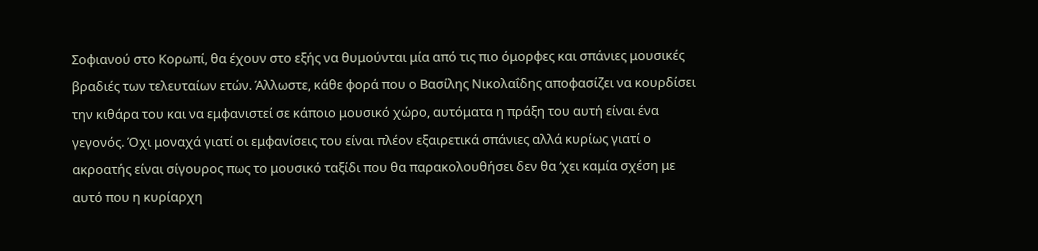Σοφιανού στο Κορωπί, θα έχουν στο εξής να θυμούνται μία από τις πιο όμορφες και σπάνιες μουσικές βραδιές των τελευταίων ετών. Άλλωστε, κάθε φορά που ο Βασίλης Νικολαΐδης αποφασίζει να κουρδίσει την κιθάρα του και να εμφανιστεί σε κάποιο μουσικό χώρο, αυτόματα η πράξη του αυτή είναι ένα γεγονός. Όχι μοναχά γιατί οι εμφανίσεις του είναι πλέον εξαιρετικά σπάνιες αλλά κυρίως γιατί ο ακροατής είναι σίγουρος πως το μουσικό ταξίδι που θα παρακολουθήσει δεν θα ‘χει καμία σχέση με αυτό που η κυρίαρχη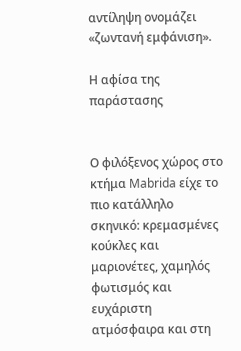αντίληψη ονομάζει «ζωντανή εμφάνιση».

Η αφίσα της παράστασης


Ο φιλόξενος χώρος στο κτήμα Mabrida είχε το πιο κατάλληλο σκηνικό: κρεμασμένες κούκλες και μαριονέτες, χαμηλός φωτισμός και ευχάριστη ατμόσφαιρα και στη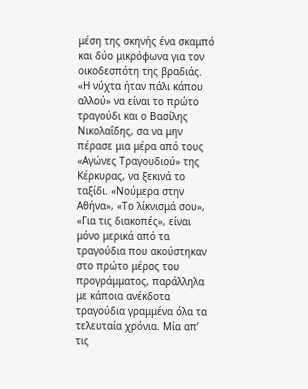μέση της σκηνής ένα σκαμπό και δύο μικρόφωνα για τον οικοδεσπότη της βραδιάς. «Η νύχτα ήταν πάλι κάπου αλλού» να είναι το πρώτο τραγούδι και ο Βασίλης Νικολαΐδης, σα να μην πέρασε μια μέρα από τους «Αγώνες Τραγουδιού» της Κέρκυρας, να ξεκινά το ταξίδι. «Νούμερα στην Αθήνα», «Το λίκνισμά σου», «Για τις διακοπές», είναι μόνο μερικά από τα τραγούδια που ακούστηκαν στο πρώτο μέρος του προγράμματος, παράλληλα με κάποια ανέκδοτα τραγούδια γραμμένα όλα τα τελευταία χρόνια. Μία απ’ τις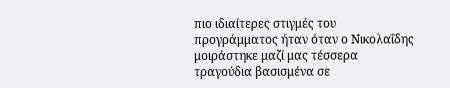πιο ιδιαίτερες στιγμές του προγράμματος ήταν όταν ο Νικολαΐδης μοιράστηκε μαζί μας τέσσερα τραγούδια βασισμένα σε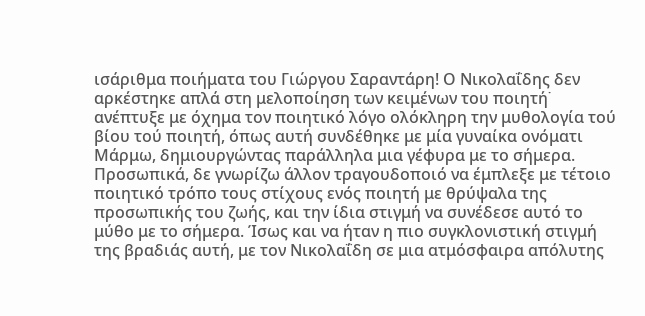ισάριθμα ποιήματα του Γιώργου Σαραντάρη! Ο Νικολαΐδης δεν αρκέστηκε απλά στη μελοποίηση των κειμένων του ποιητή˙ ανέπτυξε με όχημα τον ποιητικό λόγο ολόκληρη την μυθολογία τού βίου τού ποιητή, όπως αυτή συνδέθηκε με μία γυναίκα ονόματι Μάρμω, δημιουργώντας παράλληλα μια γέφυρα με το σήμερα. Προσωπικά, δε γνωρίζω άλλον τραγουδοποιό να έμπλεξε με τέτοιο ποιητικό τρόπο τους στίχους ενός ποιητή με θρύψαλα της προσωπικής του ζωής, και την ίδια στιγμή να συνέδεσε αυτό το μύθο με το σήμερα. Ίσως και να ήταν η πιο συγκλονιστική στιγμή της βραδιάς αυτή, με τον Νικολαΐδη σε μια ατμόσφαιρα απόλυτης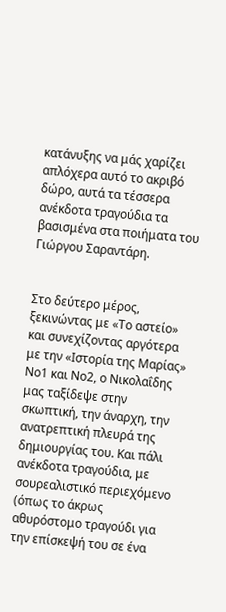κατάνυξης να μάς χαρίζει απλόχερα αυτό το ακριβό δώρο, αυτά τα τέσσερα ανέκδοτα τραγούδια τα βασισμένα στα ποιήματα του Γιώργου Σαραντάρη.


Στο δεύτερο μέρος, ξεκινώντας με «Το αστείο» και συνεχίζοντας αργότερα με την «Ιστορία της Μαρίας» Νο1 και Νο2, ο Νικολαΐδης μας ταξίδεψε στην σκωπτική, την άναρχη, την ανατρεπτική πλευρά της δημιουργίας του. Και πάλι ανέκδοτα τραγούδια, με σουρεαλιστικό περιεχόμενο (όπως το άκρως αθυρόστομο τραγούδι για την επίσκεψή του σε ένα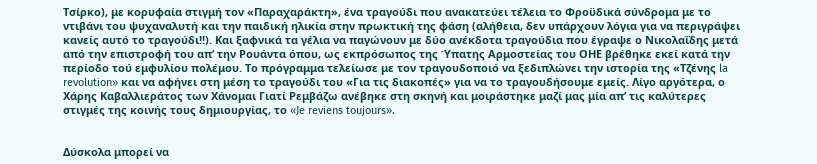Τσίρκο), με κορυφαία στιγμή τον «Παραχαράκτη», ένα τραγούδι που ανακατεύει τέλεια το Φροϋδικά σύνδρομα με το ντιβάνι του ψυχαναλυτή και την παιδική ηλικία στην πρωκτική της φάση (αλήθεια, δεν υπάρχουν λόγια για να περιγράψει κανείς αυτό το τραγούδι!!). Και ξαφνικά τα γέλια να παγώνουν με δύο ανέκδοτα τραγούδια που έγραψε ο Νικολαΐδης μετά από την επιστροφή του απ’ την Ρουάντα όπου, ως εκπρόσωπος της Ύπατης Αρμοστείας του ΟΗΕ βρέθηκε εκεί κατά την περίοδο τού εμφυλίου πολέμου. Το πρόγραμμα τελείωσε με τον τραγουδοποιό να ξεδιπλώνει την ιστορία της «Τζένης la revolution» και να αφήνει στη μέση το τραγούδι του «Για τις διακοπές» για να το τραγουδήσουμε εμείς. Λίγο αργότερα, ο Χάρης Καβαλλιεράτος των Χάνομαι Γιατί Ρεμβάζω ανέβηκε στη σκηνή και μοιράστηκε μαζί μας μία απ’ τις καλύτερες στιγμές της κοινής τους δημιουργίας, το «Je reviens toujours».


Δύσκολα μπορεί να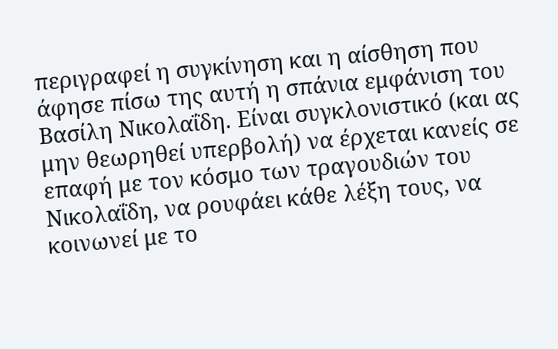περιγραφεί η συγκίνηση και η αίσθηση που άφησε πίσω της αυτή η σπάνια εμφάνιση του Βασίλη Νικολαΐδη. Είναι συγκλονιστικό (και ας μην θεωρηθεί υπερβολή) να έρχεται κανείς σε επαφή με τον κόσμο των τραγουδιών του Νικολαΐδη, να ρουφάει κάθε λέξη τους, να κοινωνεί με το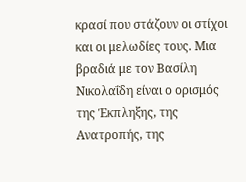κρασί που στάζουν οι στίχοι και οι μελωδίες τους. Μια βραδιά με τον Βασίλη Νικολαΐδη είναι ο ορισμός της Έκπληξης, της Ανατροπής, της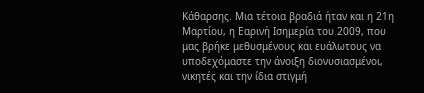Κάθαρσης. Μια τέτοια βραδιά ήταν και η 21η Μαρτίου, η Εαρινή Ισημερία του 2009, που μας βρήκε μεθυσμένους και ευάλωτους να υποδεχόμαστε την άνοιξη διονυσιασμένοι, νικητές και την ίδια στιγμή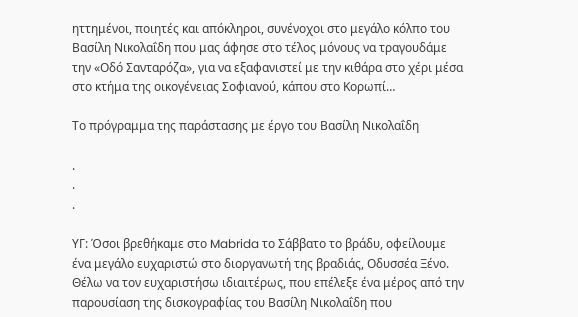ηττημένοι, ποιητές και απόκληροι, συνένοχοι στο μεγάλο κόλπο του Βασίλη Νικολαΐδη που μας άφησε στο τέλος μόνους να τραγουδάμε την «Οδό Σανταρόζα», για να εξαφανιστεί με την κιθάρα στο χέρι μέσα στο κτήμα της οικογένειας Σοφιανού, κάπου στο Κορωπί…

Το πρόγραμμα της παράστασης με έργο του Βασίλη Νικολαΐδη

.
.
.

ΥΓ: Όσοι βρεθήκαμε στο Mabrida το Σάββατο το βράδυ, οφείλουμε ένα μεγάλο ευχαριστώ στο διοργανωτή της βραδιάς, Οδυσσέα Ξένο. Θέλω να τον ευχαριστήσω ιδιαιτέρως, που επέλεξε ένα μέρος από την παρουσίαση της δισκογραφίας του Βασίλη Νικολαΐδη που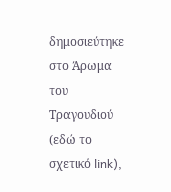δημοσιεύτηκε στο Άρωμα του Τραγουδιού (εδώ το σχετικό link),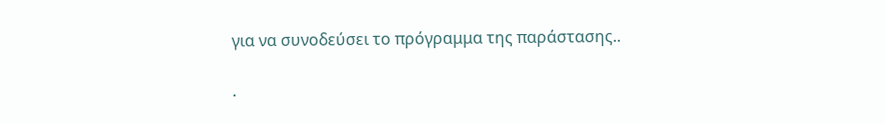για να συνοδεύσει το πρόγραμμα της παράστασης..

.